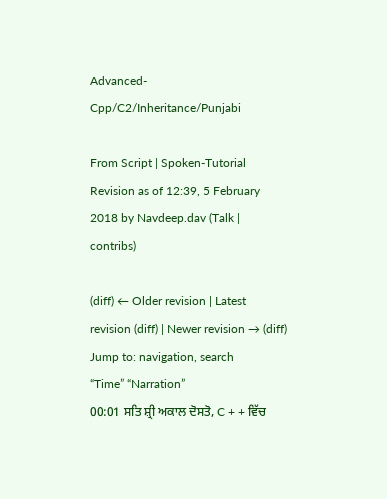Advanced-Cpp/C2/Inheritance/Punjabi

From Script | Spoken-Tutorial
Revision as of 12:39, 5 February 2018 by Navdeep.dav (Talk | contribs)

(diff) ← Older revision | Latest revision (diff) | Newer revision → (diff)
Jump to: navigation, search
“Time” “Narration”
00:01 ਸਤਿ ਸ਼੍ਰੀ ਅਕਾਲ ਦੋਸਤੋ, C + + ਵਿੱਚ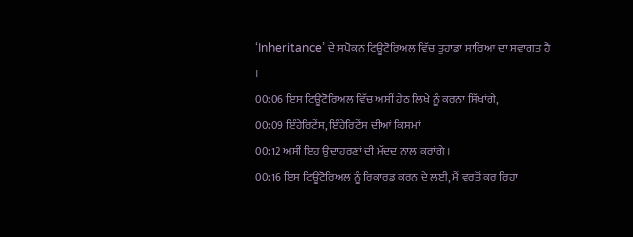‘Inheritance’ ਦੇ ਸਪੋਕਨ ਟਿਊਟੋਰਿਅਲ ਵਿੱਚ ਤੁਹਾਡਾ ਸਾਰਿਆ ਦਾ ਸਵਾਗਤ ਹੈ ।
00:06 ਇਸ ਟਿਊਟੋਰਿਅਲ ਵਿੱਚ ਅਸੀਂ ਹੇਠ ਲਿਖੇ ਨੂੰ ਕਰਨਾ ਸਿੱਖਾਂਗੇ,
00:09 ਇੰਹੇਰਿਟੇਂਸ, ਇੰਹੇਰਿਟੇਂਸ ਦੀਆਂ ਕਿਸਮਾਂ
00:12 ਅਸੀਂ ਇਹ ਉਦਾਹਰਣਾਂ ਦੀ ਮੱਦਦ ਨਾਲ ਕਰਾਂਗੇ ।
00:16 ਇਸ ਟਿਊਟੋਰਿਅਲ ਨੂੰ ਰਿਕਾਰਡ ਕਰਨ ਦੇ ਲਈ, ਮੈਂ ਵਰਤੋਂ ਕਰ ਰਿਹਾ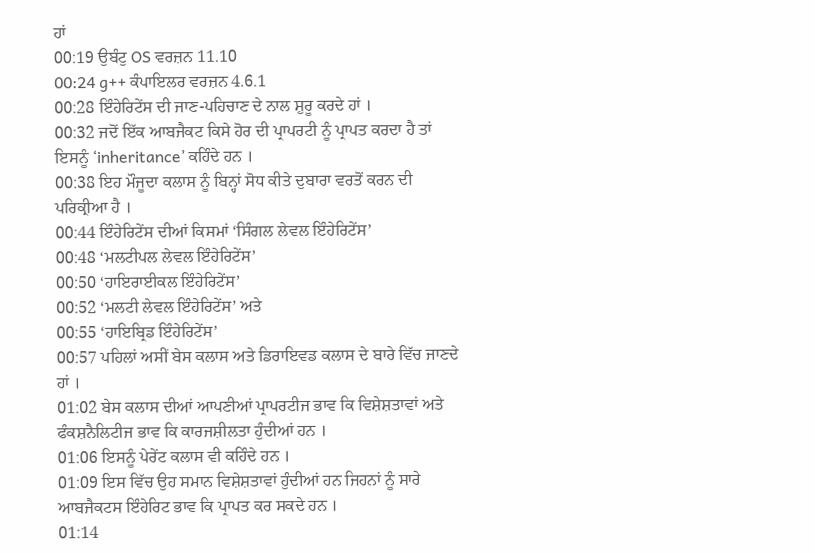ਹਾਂ
00:19 ਉਬੰਟੁ OS ਵਰਜ਼ਨ 11.10
00:24 g++ ਕੰਪਾਇਲਰ ਵਰਜ਼ਨ 4.6.1
00:28 ਇੰਹੇਰਿਟੇਂਸ ਦੀ ਜਾਣ-ਪਹਿਚਾਣ ਦੇ ਨਾਲ ਸ਼ੁਰੂ ਕਰਦੇ ਹਾਂ ।
00:32 ਜਦੋਂ ਇੱਕ ਆਬਜੈਕਟ ਕਿਸੇ ਹੋਰ ਦੀ ਪ੍ਰਾਪਰਟੀ ਨੂੰ ਪ੍ਰਾਪਤ ਕਰਦਾ ਹੈ ਤਾਂ ਇਸਨੂੰ ‘inheritance’ ਕਹਿੰਦੇ ਹਨ ।
00:38 ਇਹ ਮੌਜੂਦਾ ਕਲਾਸ ਨੂੰ ਬਿਨ੍ਹਾਂ ਸੋਧ ਕੀਤੇ ਦੁਬਾਰਾ ਵਰਤੋਂ ਕਰਨ ਦੀ ਪਰਿਕ੍ਰੀਆ ਹੈ ।
00:44 ਇੰਹੇਰਿਟੇਂਸ ਦੀਆਂ ਕਿਸਮਾਂ ‘ਸਿੰਗਲ ਲੇਵਲ ਇੰਹੇਰਿਟੇਂਸ’
00:48 ‘ਮਲਟੀਪਲ ਲੇਵਲ ਇੰਹੇਰਿਟੇਂਸ’
00:50 ‘ਹਾਇਰਾਈਕਲ ਇੰਹੇਰਿਟੇਂਸ’
00:52 ‘ਮਲਟੀ ਲੇਵਲ ਇੰਹੇਰਿਟੇਂਸ’ ਅਤੇ
00:55 ‘ਹਾਇਬ੍ਰਿਡ ਇੰਹੇਰਿਟੇਂਸ’
00:57 ਪਹਿਲਾਂ ਅਸੀਂ ਬੇਸ ਕਲਾਸ ਅਤੇ ਡਿਰਾਇਵਡ ਕਲਾਸ ਦੇ ਬਾਰੇ ਵਿੱਚ ਜਾਣਦੇ ਹਾਂ ।
01:02 ਬੇਸ ਕਲਾਸ ਦੀਆਂ ਆਪਣੀਆਂ ਪ੍ਰਾਪਰਟੀਜ ਭਾਵ ਕਿ ਵਿਸ਼ੇਸ਼ਤਾਵਾਂ ਅਤੇ ਫੰਕਸ਼ਨੈਲਿਟੀਜ ਭਾਵ ਕਿ ਕਾਰਜਸ਼ੀਲਤਾ ਹੁੰਦੀਆਂ ਹਨ ।
01:06 ਇਸਨੂੰ ਪੇਰੇਂਟ ਕਲਾਸ ਵੀ ਕਹਿੰਦੇ ਹਨ ।
01:09 ਇਸ ਵਿੱਚ ਉਹ ਸਮਾਨ ਵਿਸ਼ੇਸ਼ਤਾਵਾਂ ਹੁੰਦੀਆਂ ਹਨ ਜਿਹਨਾਂ ਨੂੰ ਸਾਰੇ ਆਬਜੈਕਟਸ ਇੰਹੇਰਿਟ ਭਾਵ ਕਿ ਪ੍ਰਾਪਤ ਕਰ ਸਕਦੇ ਹਨ ।
01:14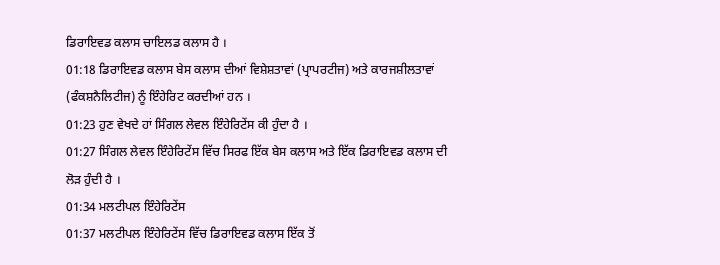ਡਿਰਾਇਵਡ ਕਲਾਸ ਚਾਇਲਡ ਕਲਾਸ ਹੈ ।
01:18 ਡਿਰਾਇਵਡ ਕਲਾਸ ਬੇਸ ਕਲਾਸ ਦੀਆਂ ਵਿਸ਼ੇਸ਼ਤਾਵਾਂ (ਪ੍ਰਾਪਰਟੀਜ) ਅਤੇ ਕਾਰਜਸ਼ੀਲਤਾਵਾਂ (ਫੰਕਸ਼ਨੈਲਿਟੀਜ) ਨੂੰ ਇੰਹੇਰਿਟ ਕਰਦੀਆਂ ਹਨ ।
01:23 ਹੁਣ ਵੇਖਦੇ ਹਾਂ ਸਿੰਗਲ ਲੇਵਲ ਇੰਹੇਰਿਟੇਂਸ ਕੀ ਹੁੰਦਾ ਹੈ ।
01:27 ਸਿੰਗਲ ਲੇਵਲ ਇੰਹੇਰਿਟੇਂਸ ਵਿੱਚ ਸਿਰਫ ਇੱਕ ਬੇਸ ਕਲਾਸ ਅਤੇ ਇੱਕ ਡਿਰਾਇਵਡ ਕਲਾਸ ਦੀ ਲੋੜ ਹੁੰਦੀ ਹੈ ।
01:34 ਮਲਟੀਪਲ ਇੰਹੇਰਿਟੇਂਸ
01:37 ਮਲਟੀਪਲ ਇੰਹੇਰਿਟੇਂਸ ਵਿੱਚ ਡਿਰਾਇਵਡ ਕਲਾਸ ਇੱਕ ਤੋਂ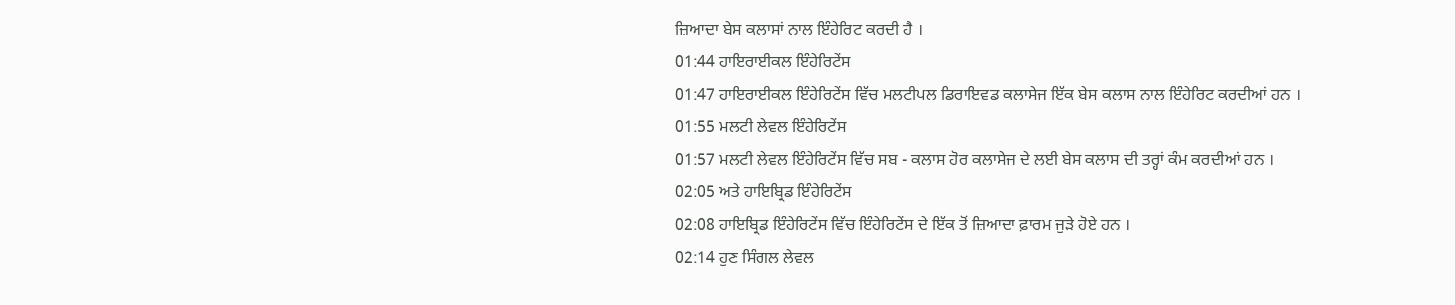ਜ਼ਿਆਦਾ ਬੇਸ ਕਲਾਸਾਂ ਨਾਲ ਇੰਹੇਰਿਟ ਕਰਦੀ ਹੈ ।
01:44 ਹਾਇਰਾਈਕਲ ਇੰਹੇਰਿਟੇਂਸ
01:47 ਹਾਇਰਾਈਕਲ ਇੰਹੇਰਿਟੇਂਸ ਵਿੱਚ ਮਲਟੀਪਲ ਡਿਰਾਇਵਡ ਕਲਾਸੇਜ ਇੱਕ ਬੇਸ ਕਲਾਸ ਨਾਲ ਇੰਹੇਰਿਟ ਕਰਦੀਆਂ ਹਨ ।
01:55 ਮਲਟੀ ਲੇਵਲ ਇੰਹੇਰਿਟੇਂਸ
01:57 ਮਲਟੀ ਲੇਵਲ ਇੰਹੇਰਿਟੇਂਸ ਵਿੱਚ ਸਬ - ਕਲਾਸ ਹੋਰ ਕਲਾਸੇਜ ਦੇ ਲਈ ਬੇਸ ਕਲਾਸ ਦੀ ਤਰ੍ਹਾਂ ਕੰਮ ਕਰਦੀਆਂ ਹਨ ।
02:05 ਅਤੇ ਹਾਇਬ੍ਰਿਡ ਇੰਹੇਰਿਟੇਂਸ
02:08 ਹਾਇਬ੍ਰਿਡ ਇੰਹੇਰਿਟੇਂਸ ਵਿੱਚ ਇੰਹੇਰਿਟੇਂਸ ਦੇ ਇੱਕ ਤੋਂ ਜ਼ਿਆਦਾ ਫ਼ਾਰਮ ਜੁੜੇ ਹੋਏ ਹਨ ।
02:14 ਹੁਣ ਸਿੰਗਲ ਲੇਵਲ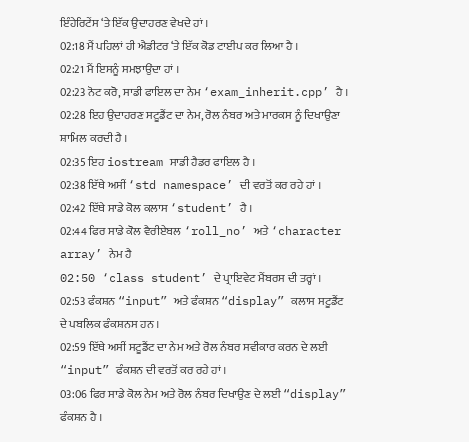ਇੰਹੇਰਿਟੇਂਸ ‘ਤੇ ਇੱਕ ਉਦਾਹਰਣ ਵੇਖਦੇ ਹਾਂ ।
02:18 ਮੈਂ ਪਹਿਲਾਂ ਹੀ ਐਡੀਟਰ ‘ਤੇ ਇੱਕ ਕੋਡ ਟਾਈਪ ਕਰ ਲਿਆ ਹੈ ।
02:21 ਮੈਂ ਇਸਨੂੰ ਸਮਝਾਉਂਦਾ ਹਾਂ ।
02:23 ਨੋਟ ਕਰੋ, ਸਾਡੀ ਫਾਇਲ ਦਾ ਨੇਮ ‘exam_inherit.cpp’ ਹੈ ।
02:28 ਇਹ ਉਦਾਹਰਣ ਸਟੂਡੈਂਟ ਦਾ ਨੇਮ, ਰੋਲ ਨੰਬਰ ਅਤੇ ਮਾਰਕਸ ਨੂੰ ਦਿਖਾਉਣਾ ਸ਼ਾਮਿਲ ਕਰਦੀ ਹੈ ।
02:35 ਇਹ iostream ਸਾਡੀ ਹੈਡਰ ਫਾਇਲ ਹੈ ।
02:38 ਇੱਥੇ ਅਸੀਂ ‘std namespace’ ਦੀ ਵਰਤੋਂ ਕਰ ਰਹੇ ਹਾਂ ।
02:42 ਇੱਥੇ ਸਾਡੇ ਕੋਲ ਕਲਾਸ ‘student’ ਹੈ ।
02:44 ਫਿਰ ਸਾਡੇ ਕੋਲ ਵੈਰੀਏਬਲ ‘roll_no’ ਅਤੇ ‘character array’ ਨੇਮ ਹੈ
02:50 ‘class student’ ਦੇ ਪ੍ਰਾਇਵੇਟ ਮੈਂਬਰਸ ਦੀ ਤਰ੍ਹਾਂ ।
02:53 ਫੰਕਸ਼ਨ “input” ਅਤੇ ਫੰਕਸ਼ਨ “display” ਕਲਾਸ ਸਟੂਡੈਂਟ ਦੇ ਪਬਲਿਕ ਫੰਕਸ਼ਨਸ ਹਨ ।
02:59 ਇੱਥੇ ਅਸੀਂ ਸਟੂਡੈਂਟ ਦਾ ਨੇਮ ਅਤੇ ਰੋਲ ਨੰਬਰ ਸਵੀਕਾਰ ਕਰਨ ਦੇ ਲਈ “input” ਫੰਕਸ਼ਨ ਦੀ ਵਰਤੋਂ ਕਰ ਰਹੇ ਹਾਂ ।
03:06 ਫਿਰ ਸਾਡੇ ਕੋਲ ਨੇਮ ਅਤੇ ਰੋਲ ਨੰਬਰ ਦਿਖਾਉਣ ਦੇ ਲਈ “display” ਫੰਕਸ਼ਨ ਹੈ ।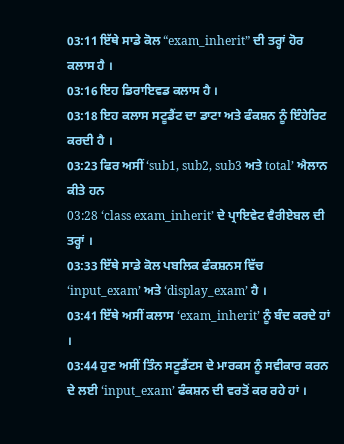03:11 ਇੱਥੇ ਸਾਡੇ ਕੋਲ “exam_inherit” ਦੀ ਤਰ੍ਹਾਂ ਹੋਰ ਕਲਾਸ ਹੈ ।
03:16 ਇਹ ਡਿਰਾਇਵਡ ਕਲਾਸ ਹੈ ।
03:18 ਇਹ ਕਲਾਸ ਸਟੂਡੈਂਟ ਦਾ ਡਾਟਾ ਅਤੇ ਫੰਕਸ਼ਨ ਨੂੰ ਇੰਹੇਰਿਟ ਕਰਦੀ ਹੈ ।
03:23 ਫਿਰ ਅਸੀਂ ‘sub1, sub2, sub3 ਅਤੇ total’ ਐਲਾਨ ਕੀਤੇ ਹਨ
03:28 ‘class exam_inherit’ ਦੇ ਪ੍ਰਾਇਵੇਟ ਵੈਰੀਏਬਲ ਦੀ ਤਰ੍ਹਾਂ ।
03:33 ਇੱਥੇ ਸਾਡੇ ਕੋਲ ਪਬਲਿਕ ਫੰਕਸ਼ਨਸ ਵਿੱਚ ‘input_exam’ ਅਤੇ ‘display_exam’ ਹੈ ।
03:41 ਇੱਥੇ ਅਸੀਂ ਕਲਾਸ ‘exam_inherit’ ਨੂੰ ਬੰਦ ਕਰਦੇ ਹਾਂ ।
03:44 ਹੁਣ ਅਸੀਂ ਤਿੰਨ ਸਟੂਡੈਂਟਸ ਦੇ ਮਾਰਕਸ ਨੂੰ ਸਵੀਕਾਰ ਕਰਨ ਦੇ ਲਈ ‘input_exam’ ਫੰਕਸ਼ਨ ਦੀ ਵਰਤੋਂ ਕਰ ਰਹੇ ਹਾਂ ।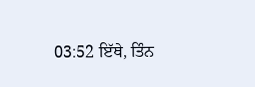03:52 ਇੱਥੇ, ਤਿੰਨ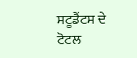ਸਟੂਡੈਂਟਸ ਦੇ ਟੋਟਲ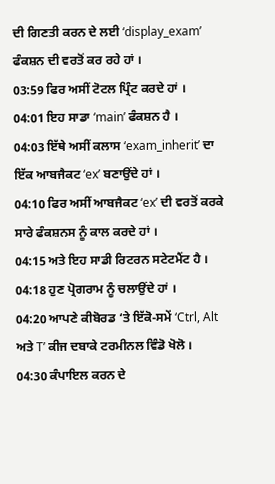ਦੀ ਗਿਣਤੀ ਕਰਨ ਦੇ ਲਈ ‘display_exam’ ਫੰਕਸ਼ਨ ਦੀ ਵਰਤੋਂ ਕਰ ਰਹੇ ਹਾਂ ।
03:59 ਫਿਰ ਅਸੀਂ ਟੋਟਲ ਪ੍ਰਿੰਟ ਕਰਦੇ ਹਾਂ ।
04:01 ਇਹ ਸਾਡਾ ‘main’ ਫੰਕਸ਼ਨ ਹੈ ।
04:03 ਇੱਥੇ ਅਸੀਂ ਕਲਾਸ ‘exam_inherit’ ਦਾ ਇੱਕ ਆਬਜੈਕਟ ‘ex’ ਬਣਾਉਂਦੇ ਹਾਂ ।
04:10 ਫਿਰ ਅਸੀਂ ਆਬਜੈਕਟ ‘ex’ ਦੀ ਵਰਤੋਂ ਕਰਕੇ ਸਾਰੇ ਫੰਕਸ਼ਨਸ ਨੂੰ ਕਾਲ ਕਰਦੇ ਹਾਂ ।
04:15 ਅਤੇ ਇਹ ਸਾਡੀ ਰਿਟਰਨ ਸਟੇਟਮੈਂਟ ਹੈ ।
04:18 ਹੁਣ ਪ੍ਰੋਗਰਾਮ ਨੂੰ ਚਲਾਉਂਦੇ ਹਾਂ ।
04:20 ਆਪਣੇ ਕੀਬੋਰਡ ‘ਤੇ ਇੱਕੋ-ਸਮੇਂ ‘Ctrl, Alt ਅਤੇ T’ ਕੀਜ ਦਬਾਕੇ ਟਰਮੀਨਲ ਵਿੰਡੋ ਖੋਲੋ ।
04:30 ਕੰਪਾਇਲ ਕਰਨ ਦੇ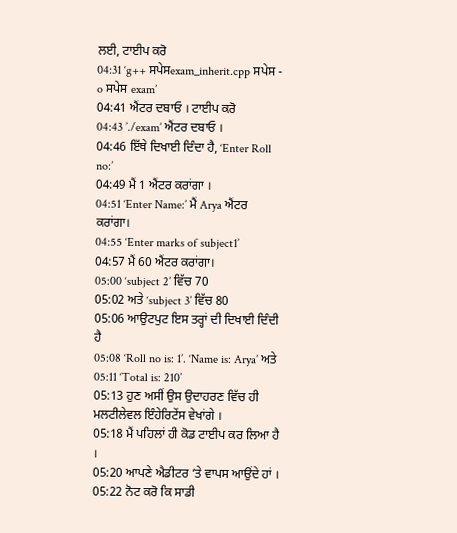ਲਈ, ਟਾਈਪ ਕਰੋ
04:31 ‘g++ ਸਪੇਸexam_inherit.cpp ਸਪੇਸ - o ਸਪੇਸ exam’
04:41 ਐਂਟਰ ਦਬਾਓ । ਟਾਈਪ ਕਰੋ
04:43 ’./exam’ ਐਂਟਰ ਦਬਾਓ ।
04:46 ਇੱਥੇ ਦਿਖਾਈ ਦਿੰਦਾ ਹੈ, ‘Enter Roll no:’
04:49 ਮੈਂ 1 ਐਂਟਰ ਕਰਾਂਗਾ ।
04:51 ‘Enter Name:’ ਮੈਂ Arya ਐਂਟਰ ਕਰਾਂਗਾ।
04:55 ‘Enter marks of subject1’
04:57 ਮੈਂ 60 ਐਂਟਰ ਕਰਾਂਗਾ।
05:00 ‘subject 2’ ਵਿੱਚ 70
05:02 ਅਤੇ ‘subject 3’ ਵਿੱਚ 80
05:06 ਆਉਟਪੁਟ ਇਸ ਤਰ੍ਹਾਂ ਦੀ ਦਿਖਾਈ ਦਿੰਦੀ ਹੈ
05:08 ‘Roll no is: 1’. ‘Name is: Arya’ ਅਤੇ
05:11 ‘Total is: 210’
05:13 ਹੁਣ ਅਸੀਂ ਉਸ ਉਦਾਹਰਣ ਵਿੱਚ ਹੀ ਮਲਟੀਲੇਵਲ ਇੰਹੇਰਿਟੇਂਸ ਵੇਖਾਂਗੇ ।
05:18 ਮੈਂ ਪਹਿਲਾਂ ਹੀ ਕੋਡ ਟਾਈਪ ਕਰ ਲਿਆ ਹੈ ।
05:20 ਆਪਣੇ ਐਡੀਟਰ ‘ਤੇ ਵਾਪਸ ਆਉਂਦੇ ਹਾਂ ।
05:22 ਨੋਟ ਕਰੋ ਕਿ ਸਾਡੀ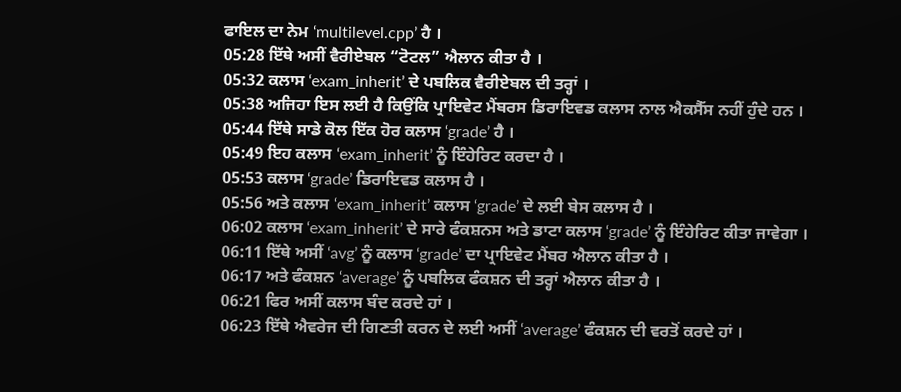ਫਾਇਲ ਦਾ ਨੇਮ ‘multilevel.cpp’ ਹੈ ।
05:28 ਇੱਥੇ ਅਸੀਂ ਵੈਰੀਏਬਲ “ਟੋਟਲ” ਐਲਾਨ ਕੀਤਾ ਹੈ ।
05:32 ਕਲਾਸ ‘exam_inherit’ ਦੇ ਪਬਲਿਕ ਵੈਰੀਏਬਲ ਦੀ ਤਰ੍ਹਾਂ ।
05:38 ਅਜਿਹਾ ਇਸ ਲਈ ਹੈ ਕਿਉਂਕਿ ਪ੍ਰਾਇਵੇਟ ਮੈਂਬਰਸ ਡਿਰਾਇਵਡ ਕਲਾਸ ਨਾਲ ਐਕਸੈੱਸ ਨਹੀਂ ਹੁੰਦੇ ਹਨ ।
05:44 ਇੱਥੇ ਸਾਡੇ ਕੋਲ ਇੱਕ ਹੋਰ ਕਲਾਸ ‘grade’ ਹੈ ।
05:49 ਇਹ ਕਲਾਸ ‘exam_inherit’ ਨੂੰ ਇੰਹੇਰਿਟ ਕਰਦਾ ਹੈ ।
05:53 ਕਲਾਸ ‘grade’ ਡਿਰਾਇਵਡ ਕਲਾਸ ਹੈ ।
05:56 ਅਤੇ ਕਲਾਸ ‘exam_inherit’ ਕਲਾਸ ‘grade’ ਦੇ ਲਈ ਬੇਸ ਕਲਾਸ ਹੈ ।
06:02 ਕਲਾਸ ‘exam_inherit’ ਦੇ ਸਾਰੇ ਫੰਕਸ਼ਨਸ ਅਤੇ ਡਾਟਾ ਕਲਾਸ ‘grade’ ਨੂੰ ਇੰਹੇਰਿਟ ਕੀਤਾ ਜਾਵੇਗਾ ।
06:11 ਇੱਥੇ ਅਸੀਂ ‘avg’ ਨੂੰ ਕਲਾਸ ‘grade’ ਦਾ ਪ੍ਰਾਇਵੇਟ ਮੈਂਬਰ ਐਲਾਨ ਕੀਤਾ ਹੈ ।
06:17 ਅਤੇ ਫੰਕਸ਼ਨ ‘average’ ਨੂੰ ਪਬਲਿਕ ਫੰਕਸ਼ਨ ਦੀ ਤਰ੍ਹਾਂ ਐਲਾਨ ਕੀਤਾ ਹੈ ।
06:21 ਫਿਰ ਅਸੀਂ ਕਲਾਸ ਬੰਦ ਕਰਦੇ ਹਾਂ ।
06:23 ਇੱਥੇ ਐਵਰੇਜ ਦੀ ਗਿਣਤੀ ਕਰਨ ਦੇ ਲਈ ਅਸੀਂ ‘average’ ਫੰਕਸ਼ਨ ਦੀ ਵਰਤੋਂ ਕਰਦੇ ਹਾਂ ।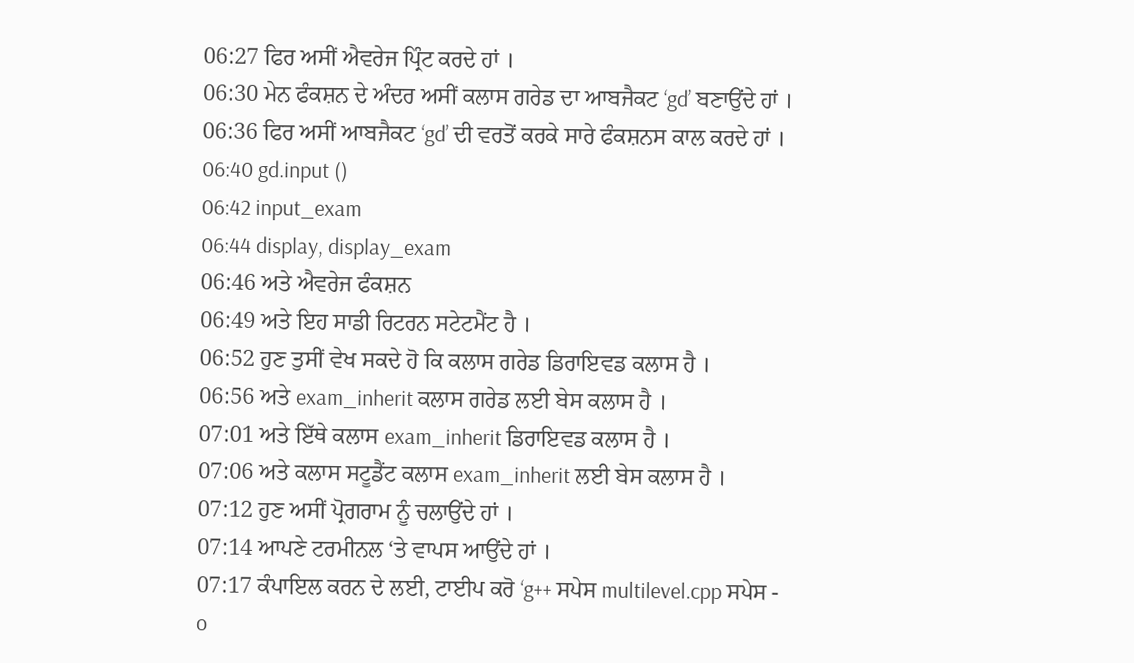06:27 ਫਿਰ ਅਸੀਂ ਐਵਰੇਜ ਪ੍ਰਿੰਟ ਕਰਦੇ ਹਾਂ ।
06:30 ਮੇਨ ਫੰਕਸ਼ਨ ਦੇ ਅੰਦਰ ਅਸੀਂ ਕਲਾਸ ਗਰੇਡ ਦਾ ਆਬਜੈਕਟ ‘gd’ ਬਣਾਉਂਦੇ ਹਾਂ ।
06:36 ਫਿਰ ਅਸੀਂ ਆਬਜੈਕਟ ‘gd’ ਦੀ ਵਰਤੋਂ ਕਰਕੇ ਸਾਰੇ ਫੰਕਸ਼ਨਸ ਕਾਲ ਕਰਦੇ ਹਾਂ ।
06:40 gd.input ()
06:42 input_exam
06:44 display, display_exam
06:46 ਅਤੇ ਐਵਰੇਜ ਫੰਕਸ਼ਨ
06:49 ਅਤੇ ਇਹ ਸਾਡੀ ਰਿਟਰਨ ਸਟੇਟਮੈਂਟ ਹੈ ।
06:52 ਹੁਣ ਤੁਸੀਂ ਵੇਖ ਸਕਦੇ ਹੋ ਕਿ ਕਲਾਸ ਗਰੇਡ ਡਿਰਾਇਵਡ ਕਲਾਸ ਹੈ ।
06:56 ਅਤੇ exam_inherit ਕਲਾਸ ਗਰੇਡ ਲਈ ਬੇਸ ਕਲਾਸ ਹੈ ।
07:01 ਅਤੇ ਇੱਥੇ ਕਲਾਸ exam_inherit ਡਿਰਾਇਵਡ ਕਲਾਸ ਹੈ ।
07:06 ਅਤੇ ਕਲਾਸ ਸਟੂਡੈਂਟ ਕਲਾਸ exam_inherit ਲਈ ਬੇਸ ਕਲਾਸ ਹੈ ।
07:12 ਹੁਣ ਅਸੀਂ ਪ੍ਰੋਗਰਾਮ ਨੂੰ ਚਲਾਉਂਦੇ ਹਾਂ ।
07:14 ਆਪਣੇ ਟਰਮੀਨਲ ‘ਤੇ ਵਾਪਸ ਆਉਂਦੇ ਹਾਂ ।
07:17 ਕੰਪਾਇਲ ਕਰਨ ਦੇ ਲਈ, ਟਾਈਪ ਕਰੋ ‘g++ ਸਪੇਸ multilevel.cpp ਸਪੇਸ - o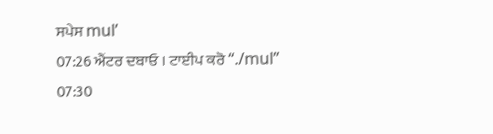ਸਪੇਸ mul’
07:26 ਐਂਟਰ ਦਬਾਓ । ਟਾਈਪ ਕਰੋ “./mul”
07:30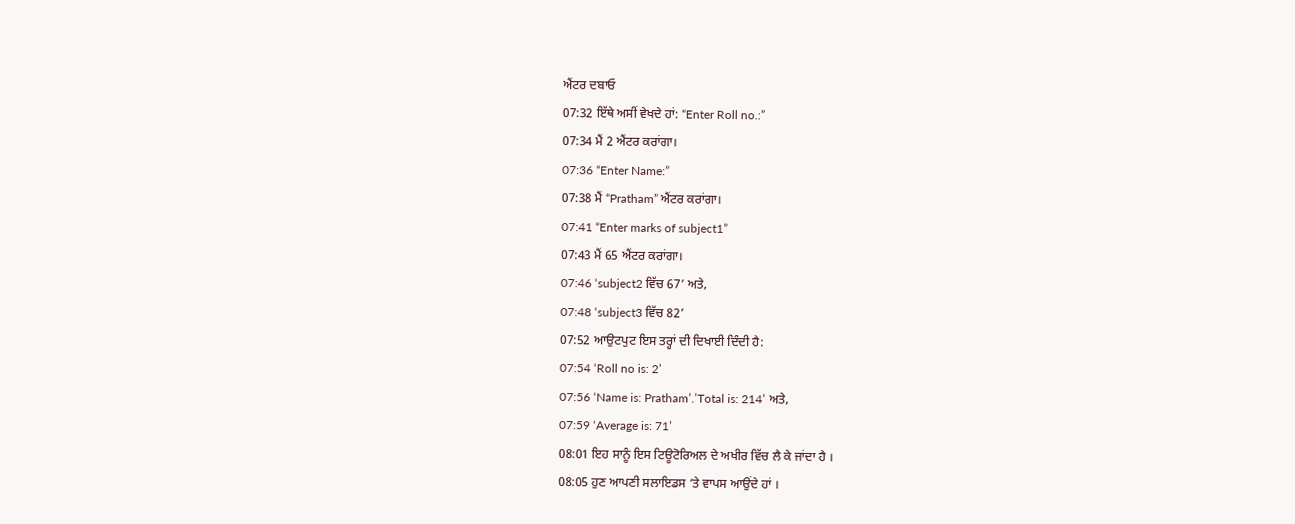ਐਂਟਰ ਦਬਾਓ
07:32 ਇੱਥੇ ਅਸੀਂ ਵੇਖਦੇ ਹਾਂ: “Enter Roll no.:”
07:34 ਮੈਂ 2 ਐਂਟਰ ਕਰਾਂਗਾ।
07:36 “Enter Name:”
07:38 ਮੈਂ “Pratham” ਐਂਟਰ ਕਰਾਂਗਾ।
07:41 “Enter marks of subject1”
07:43 ਮੈਂ 65 ਐਂਟਰ ਕਰਾਂਗਾ।
07:46 ‘subject2 ਵਿੱਚ 67’ ਅਤੇ,
07:48 ‘subject3 ਵਿੱਚ 82’
07:52 ਆਉਟਪੁਟ ਇਸ ਤਰ੍ਹਾਂ ਦੀ ਦਿਖਾਈ ਦਿੰਦੀ ਹੈ:
07:54 ‘Roll no is: 2’
07:56 ‘Name is: Pratham’.’Total is: 214’ ਅਤੇ,
07:59 ‘Average is: 71’
08:01 ਇਹ ਸਾਨੂੰ ਇਸ ਟਿਊਟੋਰਿਅਲ ਦੇ ਅਖੀਰ ਵਿੱਚ ਲੈ ਕੇ ਜਾਂਦਾ ਹੈ ।
08:05 ਹੁਣ ਆਪਣੀ ਸਲਾਇਡਸ ‘ਤੇ ਵਾਪਸ ਆਉਂਦੇ ਹਾਂ ।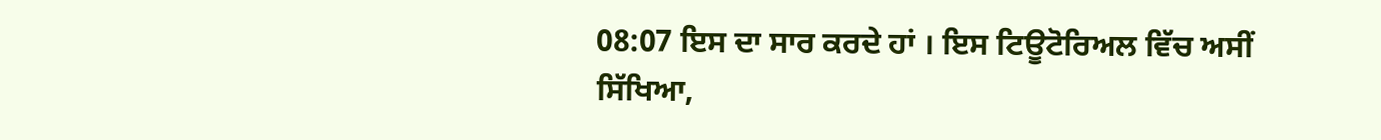08:07 ਇਸ ਦਾ ਸਾਰ ਕਰਦੇ ਹਾਂ । ਇਸ ਟਿਊਟੋਰਿਅਲ ਵਿੱਚ ਅਸੀਂ ਸਿੱਖਿਆ,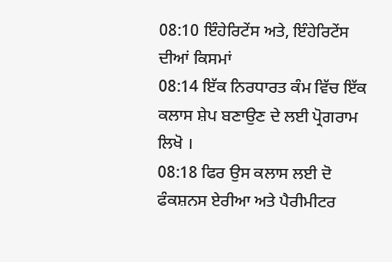08:10 ਇੰਹੇਰਿਟੇਂਸ ਅਤੇ, ਇੰਹੇਰਿਟੇਂਸ ਦੀਆਂ ਕਿਸਮਾਂ
08:14 ਇੱਕ ਨਿਰਧਾਰਤ ਕੰਮ ਵਿੱਚ ਇੱਕ ਕਲਾਸ ਸ਼ੇਪ ਬਣਾਉਣ ਦੇ ਲਈ ਪ੍ਰੋਗਰਾਮ ਲਿਖੋ ।
08:18 ਫਿਰ ਉਸ ਕਲਾਸ ਲਈ ਦੋ ਫੰਕਸ਼ਨਸ ਏਰੀਆ ਅਤੇ ਪੈਰੀਮੀਟਰ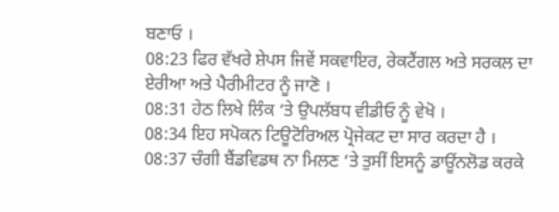ਬਣਾਓ ।
08:23 ਫਿਰ ਵੱਖਰੇ ਸ਼ੇਪਸ ਜਿਵੇਂ ਸਕਵਾਇਰ, ਰੇਕਟੈਂਗਲ ਅਤੇ ਸਰਕਲ ਦਾ ਏਰੀਆ ਅਤੇ ਪੈਰੀਮੀਟਰ ਨੂੰ ਜਾਣੋ ।
08:31 ਹੇਠ ਲਿਖੇ ਲਿੰਕ ‘ਤੇ ਉਪਲੱਬਧ ਵੀਡੀਓ ਨੂੰ ਵੇਖੋ ।
08:34 ਇਹ ਸਪੋਕਨ ਟਿਊਟੋਰਿਅਲ ਪ੍ਰੋਜੇਕਟ ਦਾ ਸਾਰ ਕਰਦਾ ਹੈ ।
08:37 ਚੰਗੀ ਬੈਂਡਵਿਡਥ ਨਾ ਮਿਲਣ ‘ਤੇ ਤੁਸੀਂ ਇਸਨੂੰ ਡਾਊਂਨਲੋਡ ਕਰਕੇ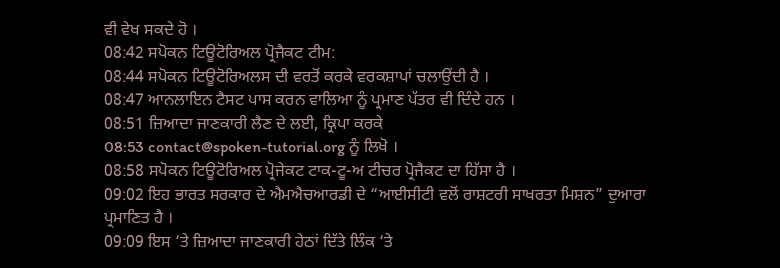ਵੀ ਵੇਖ ਸਕਦੇ ਹੋ ।
08:42 ਸਪੋਕਨ ਟਿਊਟੋਰਿਅਲ ਪ੍ਰੋਜੈਕਟ ਟੀਮ:
08:44 ਸਪੋਕਨ ਟਿਊਟੋਰਿਅਲਸ ਦੀ ਵਰਤੋਂ ਕਰਕੇ ਵਰਕਸ਼ਾਪਾਂ ਚਲਾਉਂਦੀ ਹੈ ।
08:47 ਆਨਲਾਇਨ ਟੈਸਟ ਪਾਸ ਕਰਨ ਵਾਲਿਆ ਨੂੰ ਪ੍ਰਮਾਣ ਪੱਤਰ ਵੀ ਦਿੰਦੇ ਹਨ ।
08:51 ਜ਼ਿਆਦਾ ਜਾਣਕਾਰੀ ਲੈਣ ਦੇ ਲਈ, ਕ੍ਰਿਪਾ ਕਰਕੇ
08:53 contact@spoken-tutorial.org ਨੂੰ ਲਿਖੋ ।
08:58 ਸਪੋਕਨ ਟਿਊਟੋਰਿਅਲ ਪ੍ਰੋਜੇਕਟ ਟਾਕ-ਟੂ-ਅ ਟੀਚਰ ਪ੍ਰੋਜੈਕਟ ਦਾ ਹਿੱਸਾ ਹੈ ।
09:02 ਇਹ ਭਾਰਤ ਸਰਕਾਰ ਦੇ ਐਮਐਚਆਰਡੀ ਦੇ “ਆਈਸੀਟੀ ਵਲੋਂ ਰਾਸ਼ਟਰੀ ਸਾਖਰਤਾ ਮਿਸ਼ਨ” ਦੁਆਰਾ ਪ੍ਰਮਾਣਿਤ ਹੈ ।
09:09 ਇਸ ‘ਤੇ ਜ਼ਿਆਦਾ ਜਾਣਕਾਰੀ ਹੇਠਾਂ ਦਿੱਤੇ ਲਿੰਕ ‘ਤੇ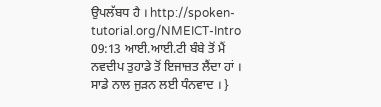ਉਪਲੱਬਧ ਹੈ । http://spoken-tutorial.org/NMEICT-Intro
09:13 ਆਈ.ਆਈ.ਟੀ ਬੰਬੇ ਤੋਂ ਮੈਂ ਨਵਦੀਪ ਤੁਹਾਡੇ ਤੋਂ ਇਜਾਜ਼ਤ ਲੈਂਦਾ ਹਾਂ । ਸਾਡੇ ਨਾਲ ਜੁੜਨ ਲਈ ਧੰਨਵਾਦ । }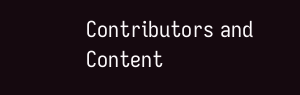Contributors and Content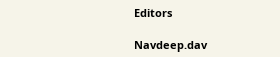Editors

Navdeep.dav